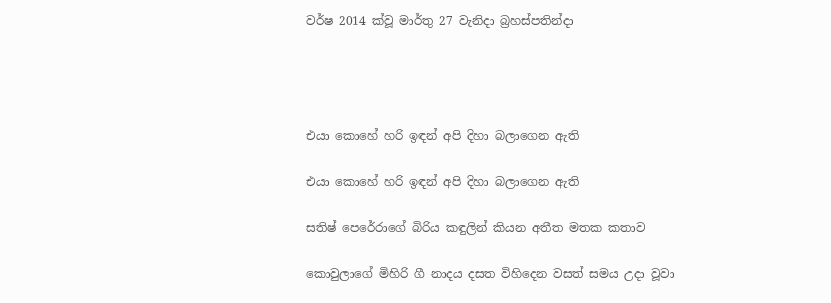වර්ෂ 2014 ක්වූ මාර්තු 27 වැනිදා බ්‍රහස්පතින්දා




එයා කොහේ හරි ඉඳන් අපි දිහා බලාගෙන ඇති

එයා කොහේ හරි ඉඳන් අපි දිහා බලාගෙන ඇති

සතිෂ් පෙරේරාගේ බිරිය කඳුලින් කියන අතීත මතක කතාව

කොවුලාගේ මිහිරි ගී නාදය දසත විහිදෙන වසත් සමය උදා වූවා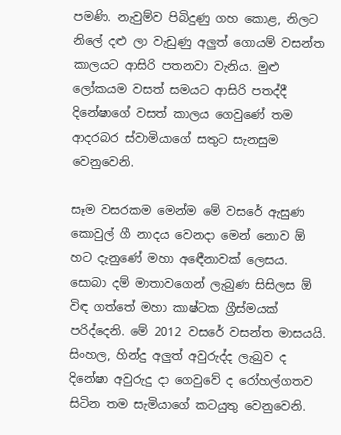පමණි. නැවුම්ව පිබිදුණු ගහ කොළ, නිලට නිලේ දළු ලා වැඩුණු අලුත් ගොයම් වසන්ත කාලයට ආසිරි පතනවා වැනිය. මුළු ලෝකයම වසත් සමයට ආසිරි පතද්දී දිනේෂාගේ වසත් කාලය ගෙවුණේ තම ආදරබර ස්වාමියාගේ සතුට සැනසුම වෙනුවෙනි.

සෑම වසරකම මෙන්ම මේ වසරේ ඇසුණ කොවුල් ගී නාදය වෙනදා මෙන් නොව ඕ හට දැනුණේ මහා අඳෙීනාවක් ලෙසය. සොබා දම් මාතාවගෙන් ලැබුණ සිසිලස ඕ විඳ ගත්තේ මහා කාෂ්ටක ග්‍රීස්මයක් පරිද්දෙනි. මේ 2012 වසරේ වසන්ත මාසයයි. සිංහල, හින්දු අලුත් අවුරුද්ද ලැබුව ද දිනේෂා අවුරුදු දා ගෙවුවේ ද රෝහල්ගතව සිටින තම සැමියාගේ කටයුතු වෙනුවෙනි.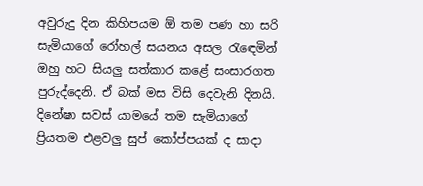අවුරුදු දින කිහිපයම ඕ තම පණ හා සරි සැමියාගේ රෝහල් සයනය අසල රැඳෙමින් ඔහු හට සියලු සත්කාර කළේ සංසාරගත පුරුද්දෙනි. ඒ බක් මස විසි දෙවැනි දිනයි. දිනේෂා සවස් යාමයේ තම සැමියාගේ ප්‍රියතම එළවලු සුප් කෝප්පයක් ද සාදා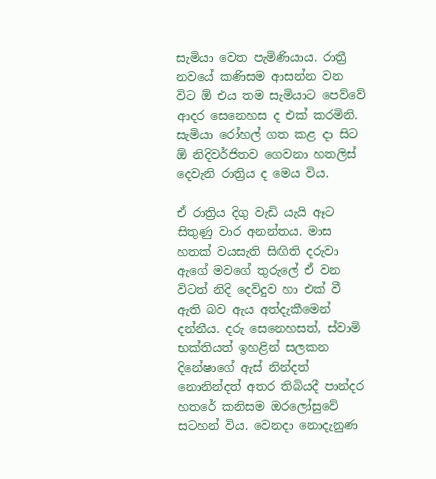සැමියා වෙත පැමිණියාය. රාත්‍රී නවයේ කණිසම ආසන්න වන විට ඕ එය තම සැමියාට පෙව්වේ ආදර සෙනෙහස ද එක් කරමිනි. සැමියා රෝහල් ගත කළ දා සිට ඕ නිදිවර්ජිතව ගෙවනා හතලිස් දෙවැනි රාත්‍රිය ද මෙය විය.

ඒ රාත්‍රිය දිගු වැඩි යැයි ඈට සිතුණු වාර අනන්තය. මාස හතක් වයසැති සිඟිති දරුවා ඇගේ මවගේ තුරුලේ ඒ වන විටත් නිදි දෙව්දුව හා එක් වී ඇති බව ඇය අත්දැකීමෙන් දන්නීය. දරු සෙනෙහසත්, ස්වාමි භක්තියත් ඉහළින් සලකන දිනේෂාගේ ඇස් නින්දත් නොනින්දත් අතර තිබියදී පාන්දර හතරේ කනිසම ඔරලෝසුවේ සටහන් විය. වෙනදා නොදැනුණ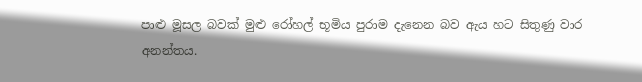පාළු මූසල බවක් මුළු රෝහල් භූමිය පුරාම දැනෙන බව ඇය හට සිතුණු වාර අනන්තය.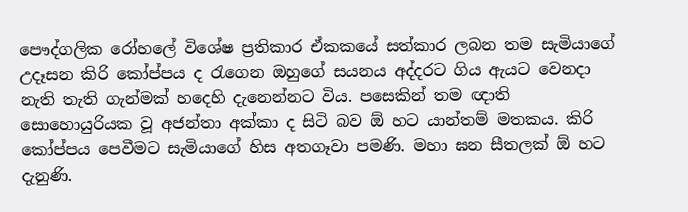පෞද්ගලික රෝහලේ විශේෂ ප්‍රතිකාර ඒකකයේ සත්කාර ලබන තම සැමියාගේ උදෑසන කිරි කෝප්පය ද රැගෙන ඔහුගේ සයනය අද්දරට ගිය ඇයට වෙනදා නැති තැති ගැන්මක් හදෙහි දැනෙන්නට විය. පසෙකින් තම ඥාති සොහොයුරියක වූ අජන්තා අක්කා ද සිටි බව ඕ හට යාන්තම් මතකය. කිරි කෝප්පය පෙවීමට සැමියාගේ හිස අතගෑවා පමණි. මහා ඝන සීතලක් ඕ හට දැනුණි.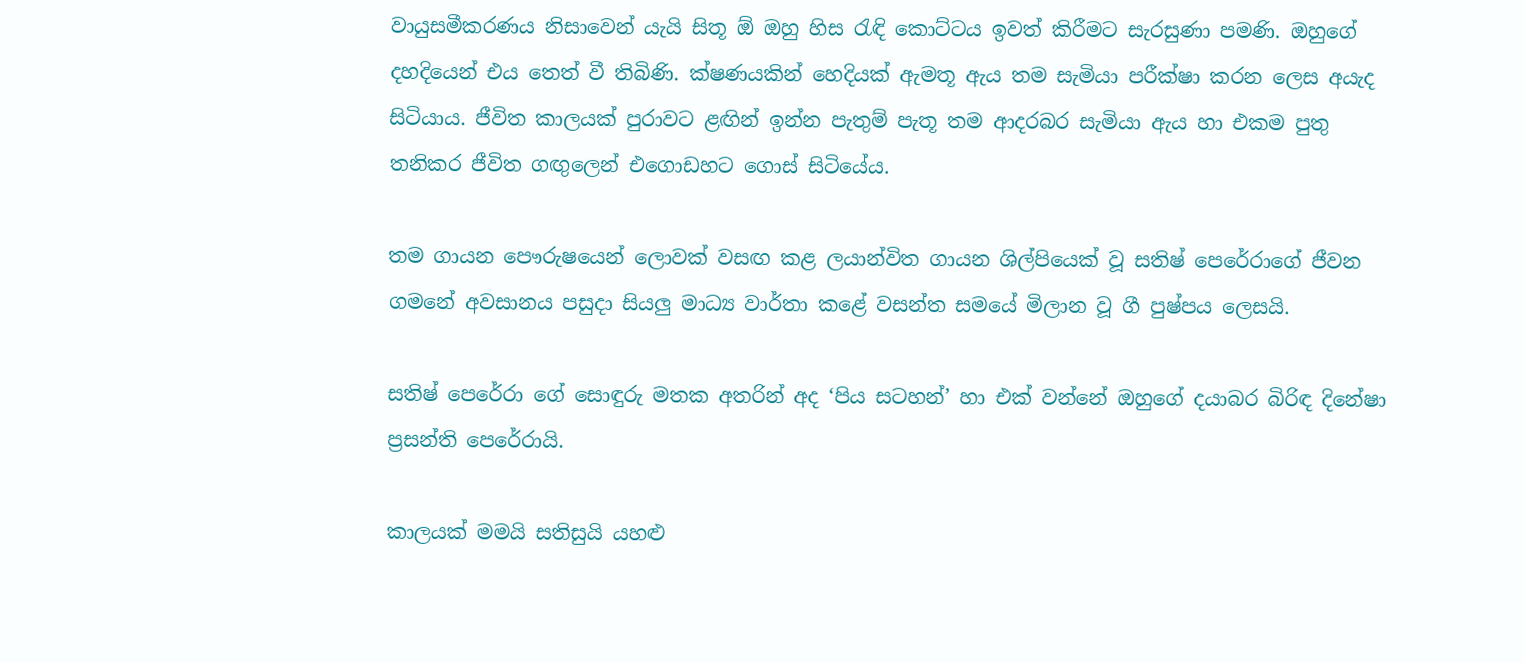වායුසමීකරණය නිසාවෙන් යැයි සිතූ ඕ ඔහු හිස රැඳි කොට්ටය ඉවත් කිරීමට සැරසුණා පමණි. ඔහුගේ දහදියෙන් එය තෙත් වී තිබිණි. ක්ෂණයකින් හෙදියක් ඇමතූ ඇය තම සැමියා පරීක්ෂා කරන ලෙස අයැද සිටියාය. ජීවිත කාලයක් පුරාවට ළඟින් ඉන්න පැතුම් පැතූ තම ආදරබර සැමියා ඇය හා එකම පුතු තනිකර ජීවිත ගඟුලෙන් එගොඩහට ගොස් සිටියේය.

තම ගායන පෞරුෂයෙන් ලොවක් වසඟ කළ ලයාන්විත ගායන ශිල්පියෙක් වූ සතිෂ් පෙරේරාගේ ජීවන ගමනේ අවසානය පසුදා සියලු මාධ්‍ය වාර්තා කළේ වසන්ත සමයේ මිලාන වූ ගී පුෂ්පය ලෙසයි.

සතිෂ් පෙරේරා ගේ සොඳුරු මතක අතරින් අද ‘පිය සටහන්’ හා එක් වන්නේ ඔහුගේ දයාබර බිරිඳ දිනේෂා ප්‍රසන්ති පෙරේරායි.

කාලයක් මමයි සතිසුයි යහළු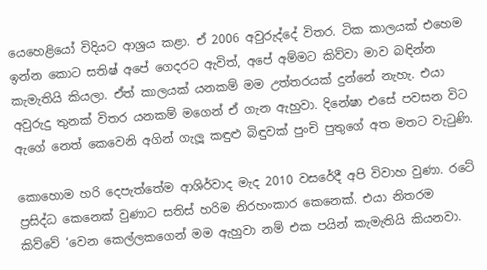යෙහෙළියෝ විදියට ආශ්‍රය කළා. ඒ 2006 අවුරුද්දේ විතර. ටික කාලයක් එහෙම ඉන්න කොට සතිෂ් අපේ ගෙදරට ඇවිත්, අපේ අම්මට කිව්වා මාව බඳින්න කැමැතියි කියලා. ඒත් කාලයක් යනකම් මම උත්තරයක් දුන්නේ නැහැ. එයා අවුරුදු තුනක් විතර යනකම් මගෙන් ඒ ගැන ඇහුවා. දිනේෂා එසේ පවසන විට ඇගේ නෙත් කෙවෙනි අගින් ගැලූ කඳුළු බිඳුවක් පුංචි පුතුගේ අත මතට වැටුණි.

කොහොම හරි දෙපැත්තේම ආශිර්වාද මැද 2010 වසරේදී අපි විවාහ වුණා. රටේ ප්‍රසිද්ධ කෙනෙක් වුණාට සතිස් හරිම නිරහංකාර කෙනෙක්. එයා නිතරම කිව්වේ ‘වෙන කෙල්ලකගෙන් මම ඇහුවා නම් එක පයින් කැමැතියි කියනවා.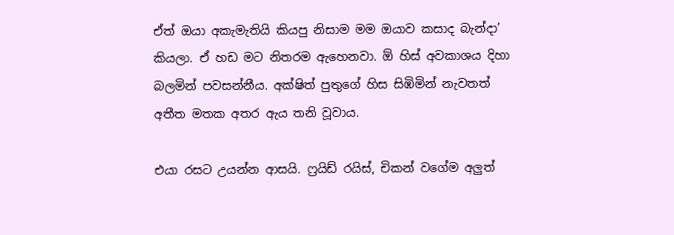ඒත් ඔයා අකැමැතියි කියපු නිසාම මම ඔයාව කසාද බැන්දා’ කියලා. ඒ හඩ මට නිතරම ඇහෙනවා. ඕ හිස් අවකාශය දිහා බලමින් පවසන්නීය. අක්ෂිත් පුතුගේ හිස සිඹිමින් නැවතත් අතීත මතක අතර ඇය තනි වූවාය.

එයා රසට උයන්න ආසයි. ෆ්‍රයිඩ් රයිස්, චිකන් වගේම අලුත්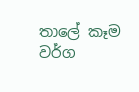තාලේ කෑම වර්ග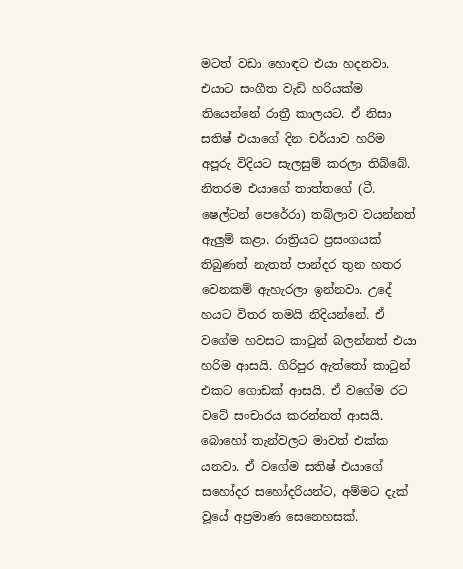මටත් වඩා හොඳට එයා හදනවා. එයාට සංගීත වැඩි හරියක්ම තියෙන්නේ රාත්‍රී කාලයට. ඒ නිසා සතිෂ් එයාගේ දින චර්යාව හරිම අපූරු විදියට සැලසුම් කරලා තිබ්බේ. නිතරම එයාගේ තාත්තගේ (ටී. ෂෙල්ටන් පෙරේරා) තබ්ලාව වයන්නත් ඇලුම් කළා. රාත්‍රියට ප්‍රසංගයක් තිබුණත් නැතත් පාන්දර තුන හතර වෙනකම් ඇහැරලා ඉන්නවා. උදේ හයට විතර තමයි නිදියන්නේ. ඒ වගේම හවසට කාටුන් බලන්නත් එයා හරිම ආසයි. ගිරිපුර ඇත්තෝ කාටුන් එකට ගොඩක් ආසයි. ඒ වගේම රට වටේ සංචාරය කරන්නත් ආසයි. බොහෝ තැන්වලට මාවත් එක්ක යනවා. ඒ වගේම සතිෂ් එයාගේ සහෝදර සහෝදරියන්ට, අම්මට දැක් වූයේ අප්‍රමාණ සෙනෙහසක්.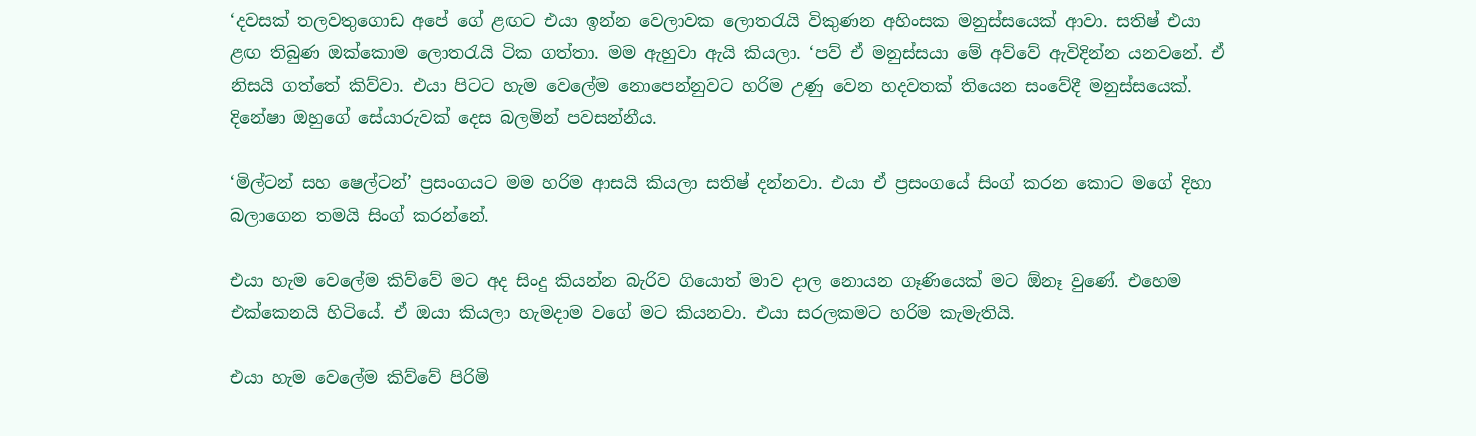‘දවසක් තලවතුගොඩ අපේ ගේ ළඟට එයා ඉන්න වෙලාවක ලොතරැයි විකුණන අහිංසක මනුස්සයෙක් ආවා. සතිෂ් එයා ළඟ තිබුණ ඔක්කොම ලොතරැයි ටික ගත්තා. මම ඇහුවා ඇයි කියලා. ‘පව් ඒ මනුස්සයා මේ අව්වේ ඇවිදින්න යනවනේ. ඒ නිසයි ගත්තේ කිව්වා. එයා පිටට හැම වෙලේම නොපෙන්නුවට හරිම උණු වෙන හදවතක් තියෙන සංවේදී මනුස්සයෙක්. දිනේෂා ඔහුගේ සේයාරුවක් දෙස බලමින් පවසන්නීය.

‘මිල්ටන් සහ ෂෙල්ටන්’ ප්‍රසංගයට මම හරිම ආසයි කියලා සතිෂ් දන්නවා. එයා ඒ ප්‍රසංගයේ සිංග් කරන කොට මගේ දිහා බලාගෙන තමයි සිංග් කරන්නේ.

එයා හැම වෙලේම කිව්වේ මට අද සිංදු කියන්න බැරිව ගියොත් මාව දාල නොයන ගෑණියෙක් මට ඕනෑ වුණේ. එහෙම එක්කෙනයි හිටියේ. ඒ ඔයා කියලා හැමදාම වගේ මට කියනවා. එයා සරලකමට හරිම කැමැතියි.

එයා හැම වෙලේම කිව්වේ පිරිමි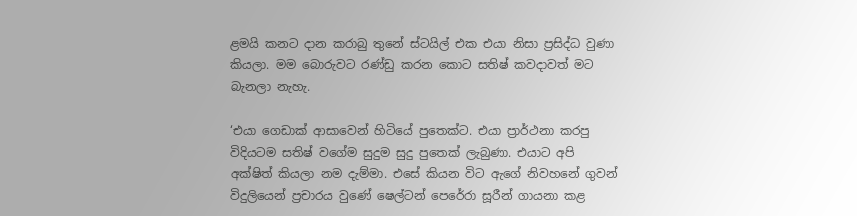ළමයි කනට දාන කරාබු තුනේ ස්ටයිල් එක එයා නිසා ප්‍රසිද්ධ වුණා කියලා. මම බොරුවට රණ්ඩු කරන කොට සතිෂ් කවදාවත් මට බැනලා නැහැ.

‘එයා ගෙඩාක් ආසාවෙන් හිටියේ පුතෙක්ට. එයා ප්‍රාර්ථනා කරපු විදියටම සතිෂ් වගේම සුදුම සුදු පුතෙක් ලැබුණා. එයාට අපි අක්ෂිත් කියලා නම දැම්මා. එසේ කියන විට ඇගේ නිවහනේ ගුවන් විදුලියෙන් ප්‍රචාරය වුණේ ෂෙල්ටන් පෙරේරා සූරීන් ගායනා කළ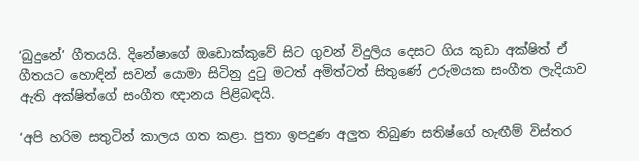‘බුදුනේ’ ගීතයයි. දිනේෂාගේ ඔඩොක්කුවේ සිට ගුවන් විදුලිය දෙසට ගිය කුඩා අක්ෂිත් ඒ ගීතයට හොඳින් සවන් යොමා සිටිනු දුටු මටත් අමිත්ටත් සිතුණේ උරුමයක සංගීත ලැදියාව ඇති අක්ෂිත්ගේ සංගීත ඥානය පිළිබඳයි.

‘අපි හරිම සතුටින් කාලය ගත කළා. පුතා ඉපදුණ අලුත තිබුණ සතිෂ්ගේ හැඟීම් විස්තර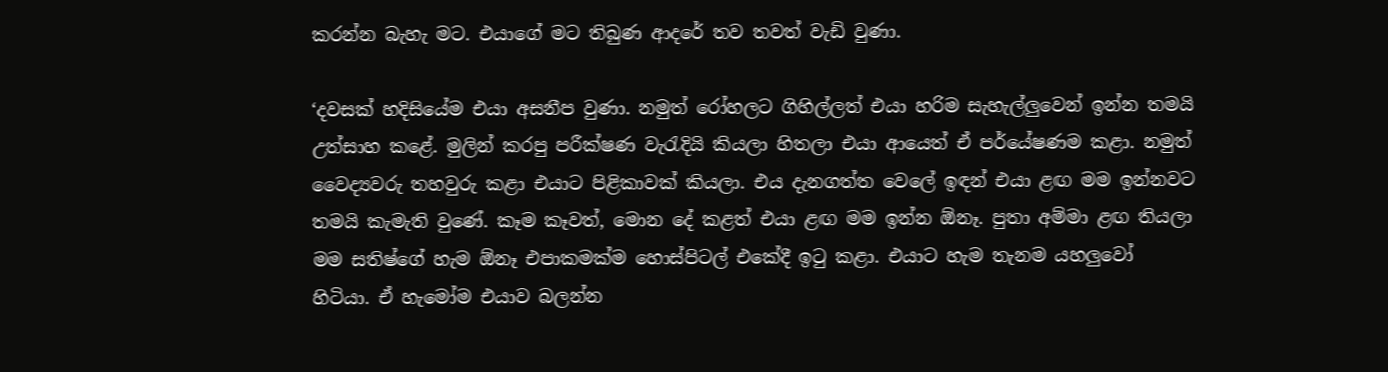කරන්න බැහැ මට. එයාගේ මට තිබුණ ආදරේ තව තවත් වැඩි වුණා.

‘දවසක් හදිසියේම එයා අසනීප වුණා. නමුත් රෝහලට ගිහිල්ලත් එයා හරිම සැහැල්ලුවෙන් ඉන්න තමයි උත්සාහ කළේ. මුලින් කරපු පරීක්ෂණ වැරැදියි කියලා හිතලා එයා ආයෙත් ඒ පර්යේෂණම කළා. නමුත් වෛද්‍යවරු තහවුරු කළා එයාට පිළිකාවක් කියලා. එය දැනගත්ත වෙලේ ඉඳන් එයා ළඟ මම ඉන්නවට තමයි කැමැති වුණේ. කෑම කෑවත්, මොන දේ කළත් එයා ළඟ මම ඉන්න ඕනෑ. පුතා අම්මා ළඟ තියලා මම සතිෂ්ගේ හැම ඕනෑ එපාකමක්ම හොස්පිටල් එකේදී ඉටු කළා. එයාට හැම තැනම යහලුවෝ හිටියා. ඒ හැමෝම එයාව බලන්න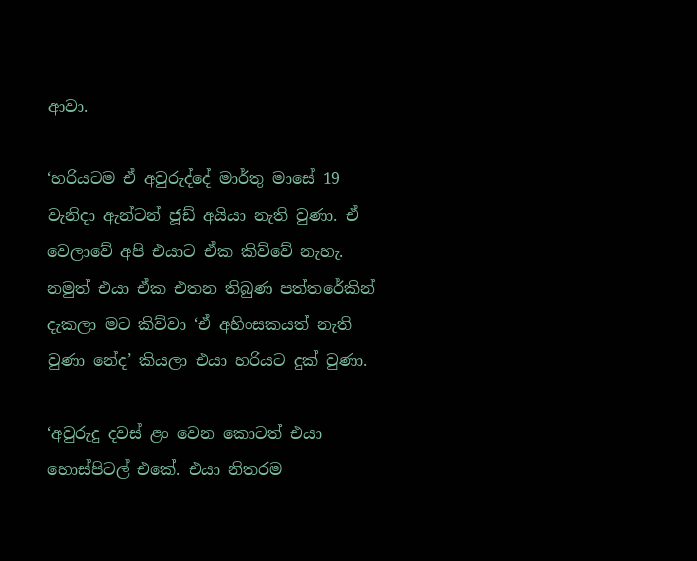ආවා.

‘හරියටම ඒ අවුරුද්දේ මාර්තු මාසේ 19 වැනිදා ඇන්ටන් ජූඩ් අයියා නැති වුණා. ඒ වෙලාවේ අපි එයාට ඒක කිව්වේ නැහැ. නමුත් එයා ඒක එතන තිබුණ පත්තරේකින් දැකලා මට කිව්වා ‘ඒ අහිංසකයත් නැති වුණා නේද’ කියලා එයා හරියට දුක් වුණා.

‘අවුරුදු දවස් ළං වෙන කොටත් එයා හොස්පිටල් එකේ. එයා නිතරම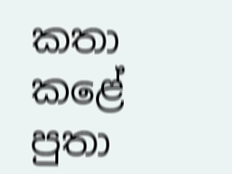කතා කළේ පුතා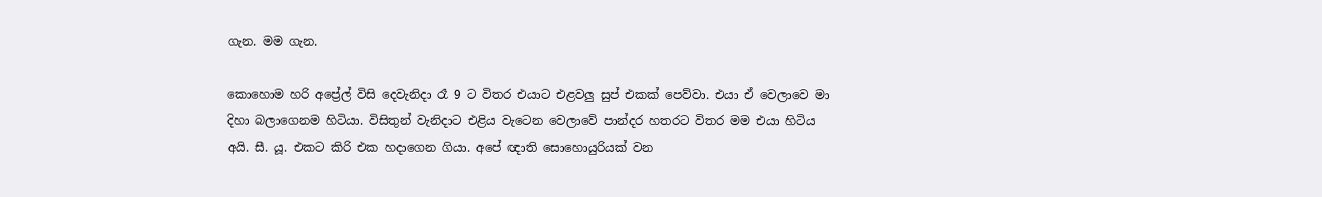ගැන. මම ගැන.

කොහොම හරි අප්‍රේල් විසි දෙවැනිදා රෑ 9 ට විතර එයාට එළවලු සුප් එකක් පෙව්වා. එයා ඒ වෙලාවෙ මා දිහා බලාගෙනම හිටියා. විසිතුන් වැනිදාට එළිය වැටෙන වෙලාවේ පාන්දර හතරට විතර මම එයා හිටිය අයි. සී. යූ. එකට කිරි එක හදාගෙන ගියා. අපේ ඥාති සොහොයුරියක් වන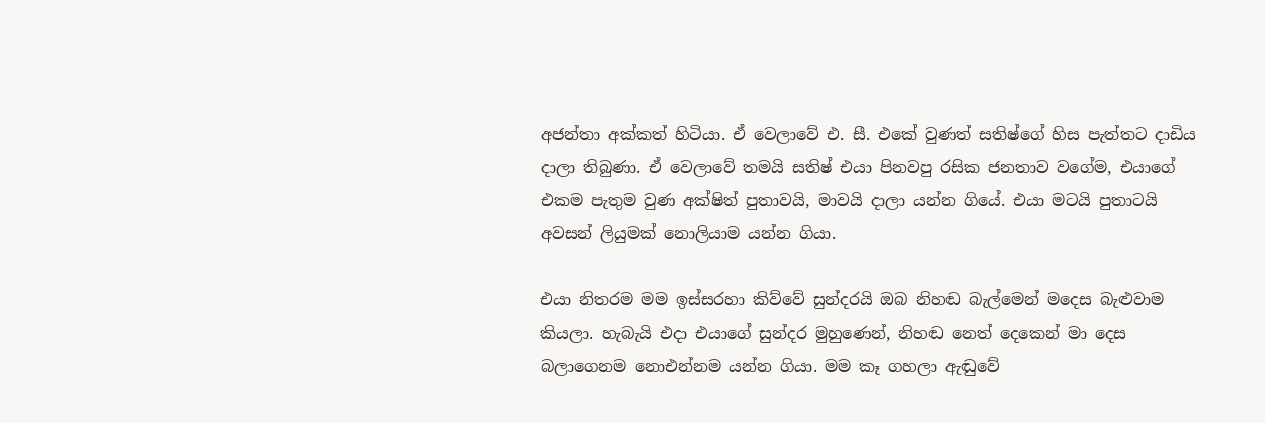අජන්තා අක්කත් හිටියා. ඒ වෙලාවේ එ. සී. එකේ වුණත් සතිෂ්ගේ හිස පැත්තට දාඩිය දාලා තිබුණා. ඒ වෙලාවේ තමයි සතිෂ් එයා පිනවපු රසික ජනතාව වගේම, එයාගේ එකම පැතුම වුණ අක්ෂිත් පුතාවයි, මාවයි දාලා යන්න ගියේ. එයා මටයි පුතාටයි අවසන් ලියුමක් නොලියාම යන්න ගියා.

එයා නිතරම මම ඉස්සරහා කිව්වේ සුන්දරයි ඔබ නිහඬ බැල්මෙන් මදෙස බැළුවාම කියලා. හැබැයි එදා එයාගේ සුන්දර මුහුණෙන්, නිහඬ නෙත් දෙකෙන් මා දෙස බලාගෙනම නොඑන්නම යන්න ගියා. මම කෑ ගහලා ඇඬුවේ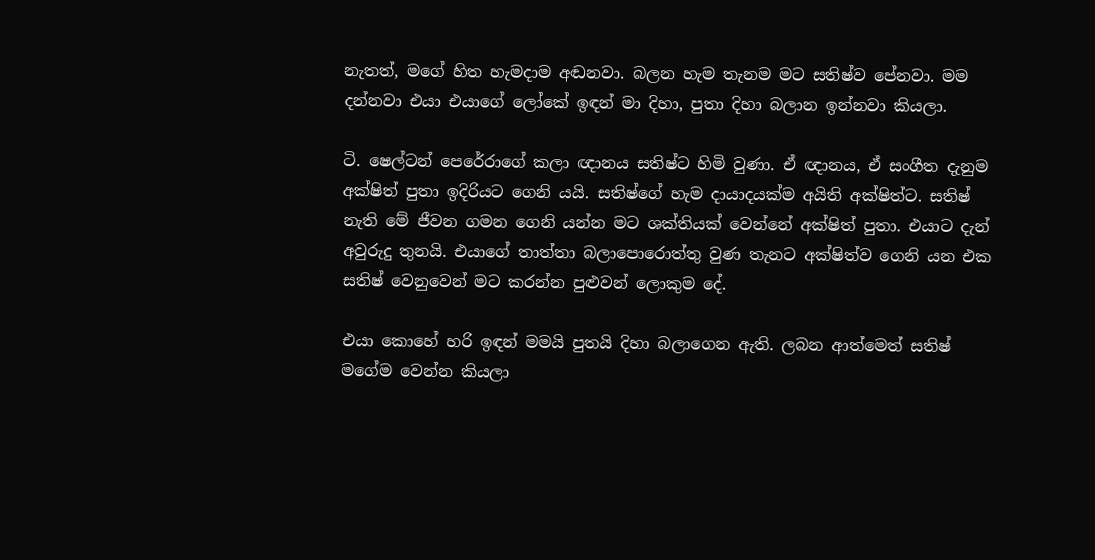නැතත්, මගේ හිත හැමදාම අඬනවා. බලන හැම තැනම මට සතිෂ්ව පේනවා. මම දන්නවා එයා එයාගේ ලෝකේ ඉඳන් මා දිහා, පුතා දිහා බලාන ඉන්නවා කියලා.

ටි. ෂෙල්ටන් පෙරේරාගේ කලා ඥානය සතිෂ්ට හිමි වුණා. ඒ ඥානය, ඒ සංගීත දැනුම අක්ෂිත් පුතා ඉදිරියට ගෙනි යයි. සතිෂ්ගේ හැම දායාදයක්ම අයිති අක්ෂිත්ට. සතිෂ් නැති මේ ජීවන ගමන ගෙනි යන්න මට ශක්තියක් වෙන්නේ අක්ෂිත් පුතා. එයාට දැන් අවුරුදු තුනයි. එයාගේ තාත්තා බලාපොරොත්තු වුණ තැනට අක්ෂිත්ව ගෙනි යන එක සතිෂ් වෙනුවෙන් මට කරන්න පුළුවන් ලොකුම දේ.

එයා කොහේ හරි ඉඳන් මමයි පුතයි දිහා බලාගෙන ඇති. ලබන ආත්මෙත් සතිෂ් මගේම වෙන්න කියලා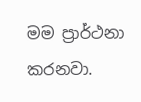මම ප්‍රාර්ථනා කරනවා.